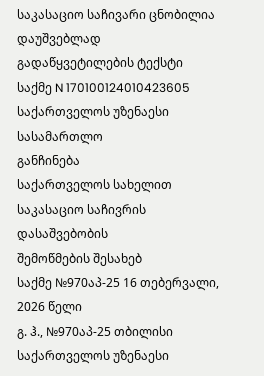საკასაციო საჩივარი ცნობილია დაუშვებლად
გადაწყვეტილების ტექსტი
საქმე N 170100124010423605
საქართველოს უზენაესი სასამართლო
განჩინება
საქართველოს სახელით
საკასაციო საჩივრის დასაშვებობის
შემოწმების შესახებ
საქმე №970აპ-25 16 თებერვალი, 2026 წელი
გ. ჰ., №970აპ-25 თბილისი
საქართველოს უზენაესი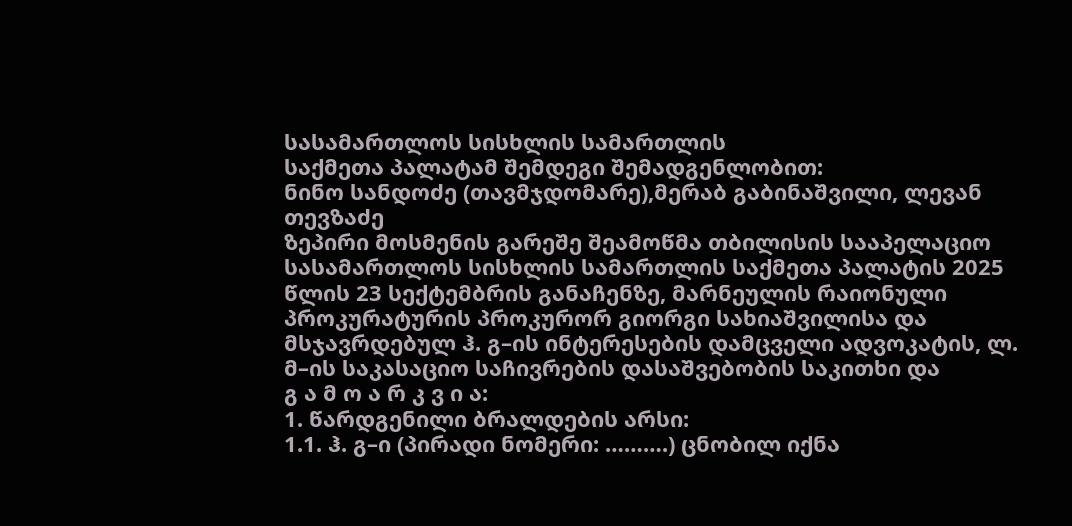სასამართლოს სისხლის სამართლის
საქმეთა პალატამ შემდეგი შემადგენლობით:
ნინო სანდოძე (თავმჯდომარე),მერაბ გაბინაშვილი, ლევან თევზაძე
ზეპირი მოსმენის გარეშე შეამოწმა თბილისის სააპელაციო სასამართლოს სისხლის სამართლის საქმეთა პალატის 2025 წლის 23 სექტემბრის განაჩენზე, მარნეულის რაიონული პროკურატურის პროკურორ გიორგი სახიაშვილისა და მსჯავრდებულ ჰ. გ–ის ინტერესების დამცველი ადვოკატის, ლ. მ–ის საკასაციო საჩივრების დასაშვებობის საკითხი და
გ ა მ ო ა რ კ ვ ი ა:
1. წარდგენილი ბრალდების არსი:
1.1. ჰ. გ–ი (პირადი ნომერი: ……….) ცნობილ იქნა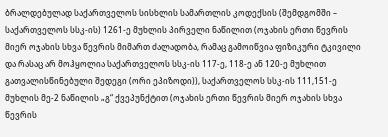ბრალდებულად საქართველოს სისხლის სამართლის კოდექსის (შემდგომში – საქართველოს სსკ-ის) 1261-ე მუხლის პირველი ნაწილით (ოჯახის ერთი წევრის მიერ ოჯახის სხვა წევრის მიმართ ძალადობა, რამაც გამოიწვია ფიზიკური ტკივილი და რასაც არ მოჰყოლია საქართველოს სსკ-ის 117-ე, 118-ე ან 120-ე მუხლით გათვალისწინებული შედეგი (ორი ეპიზოდი)), საქართველოს სსკ-ის 111,151-ე მუხლის მე-2 ნაწილის „გ“ ქვეპუნქტით (ოჯახის ერთი წევრის მიერ ოჯახის სხვა წევრის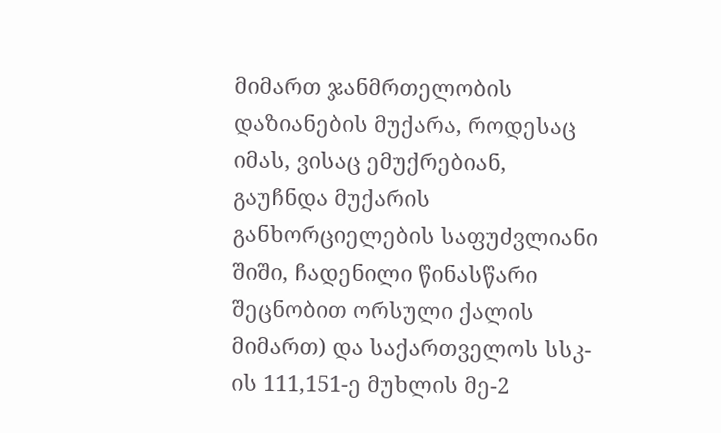მიმართ ჯანმრთელობის დაზიანების მუქარა, როდესაც იმას, ვისაც ემუქრებიან, გაუჩნდა მუქარის განხორციელების საფუძვლიანი შიში, ჩადენილი წინასწარი შეცნობით ორსული ქალის მიმართ) და საქართველოს სსკ-ის 111,151-ე მუხლის მე-2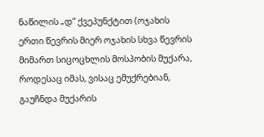ნაწილის „დ“ ქვეპუნქტით (ოჯახის ერთი წევრის მიერ ოჯახის სხვა წევრის მიმართ სიცოცხლის მოსპობის მუქარა, როდესაც იმას, ვისაც ემუქრებიან, გაუჩნდა მუქარის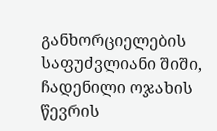განხორციელების საფუძვლიანი შიში, ჩადენილი ოჯახის წევრის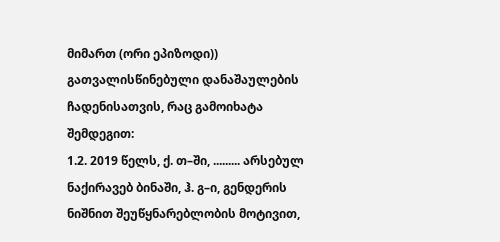მიმართ (ორი ეპიზოდი)) გათვალისწინებული დანაშაულების ჩადენისათვის, რაც გამოიხატა შემდეგით:
1.2. 2019 წელს, ქ. თ–ში, ......... არსებულ ნაქირავებ ბინაში, ჰ. გ–ი, გენდერის ნიშნით შეუწყნარებლობის მოტივით,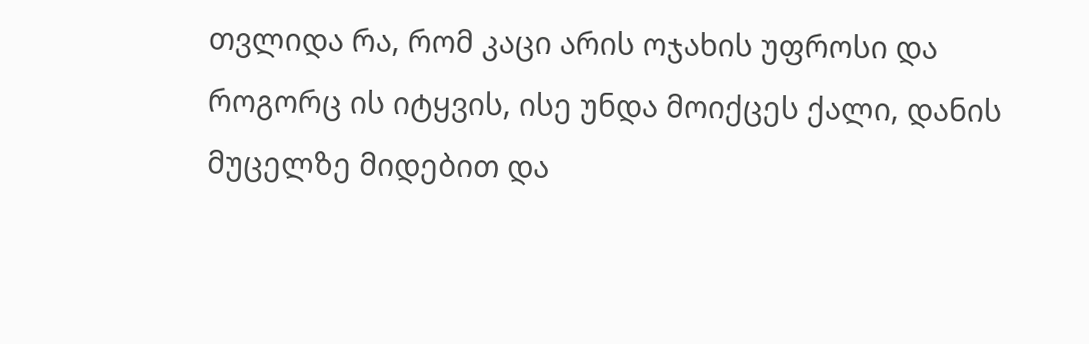თვლიდა რა, რომ კაცი არის ოჯახის უფროსი და როგორც ის იტყვის, ისე უნდა მოიქცეს ქალი, დანის მუცელზე მიდებით და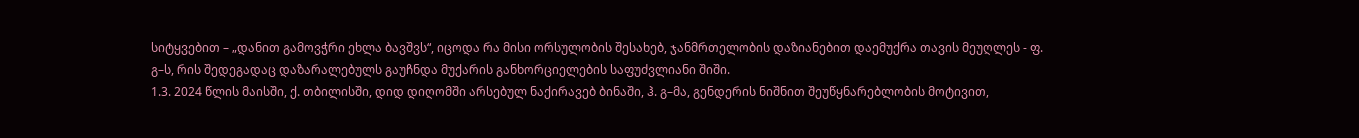სიტყვებით – „დანით გამოვჭრი ეხლა ბავშვს“, იცოდა რა მისი ორსულობის შესახებ, ჯანმრთელობის დაზიანებით დაემუქრა თავის მეუღლეს - ფ. გ–ს, რის შედეგადაც დაზარალებულს გაუჩნდა მუქარის განხორციელების საფუძვლიანი შიში.
1.3. 2024 წლის მაისში, ქ. თბილისში, დიდ დიღომში არსებულ ნაქირავებ ბინაში, ჰ. გ–მა, გენდერის ნიშნით შეუწყნარებლობის მოტივით,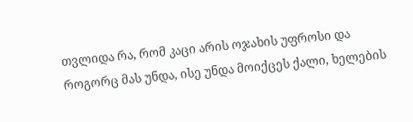თვლიდა რა, რომ კაცი არის ოჯახის უფროსი და როგორც მას უნდა, ისე უნდა მოიქცეს ქალი, ხელების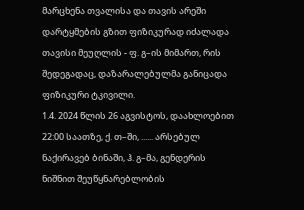მარცხენა თვალისა და თავის არეში დარტყმების გზით ფიზიკურად იძალადა თავისი მეუღლის - ფ. გ–ის მიმართ, რის შედეგადაც, დაზარალებულმა განიცადა ფიზიკური ტკივილი.
1.4. 2024 წლის 26 აგვისტოს, დაახლოებით 22:00 საათზე, ქ. თ–ში, ...... არსებულ ნაქირავებ ბინაში, ჰ. გ–მა, გენდერის ნიშნით შეუწყნარებლობის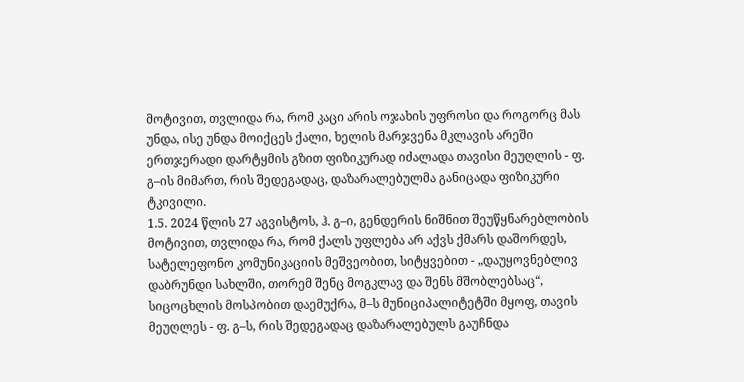მოტივით, თვლიდა რა, რომ კაცი არის ოჯახის უფროსი და როგორც მას უნდა, ისე უნდა მოიქცეს ქალი, ხელის მარჯვენა მკლავის არეში ერთჯერადი დარტყმის გზით ფიზიკურად იძალადა თავისი მეუღლის - ფ. გ–ის მიმართ, რის შედეგადაც, დაზარალებულმა განიცადა ფიზიკური ტკივილი.
1.5. 2024 წლის 27 აგვისტოს, ჰ. გ–ი, გენდერის ნიშნით შეუწყნარებლობის მოტივით, თვლიდა რა, რომ ქალს უფლება არ აქვს ქმარს დაშორდეს, სატელეფონო კომუნიკაციის მეშვეობით, სიტყვებით - „დაუყოვნებლივ დაბრუნდი სახლში, თორემ შენც მოგკლავ და შენს მშობლებსაც“, სიცოცხლის მოსპობით დაემუქრა, მ–ს მუნიციპალიტეტში მყოფ, თავის მეუღლეს - ფ. გ–ს, რის შედეგადაც დაზარალებულს გაუჩნდა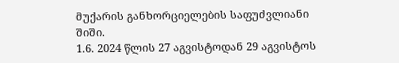მუქარის განხორციელების საფუძვლიანი შიში.
1.6. 2024 წლის 27 აგვისტოდან 29 აგვისტოს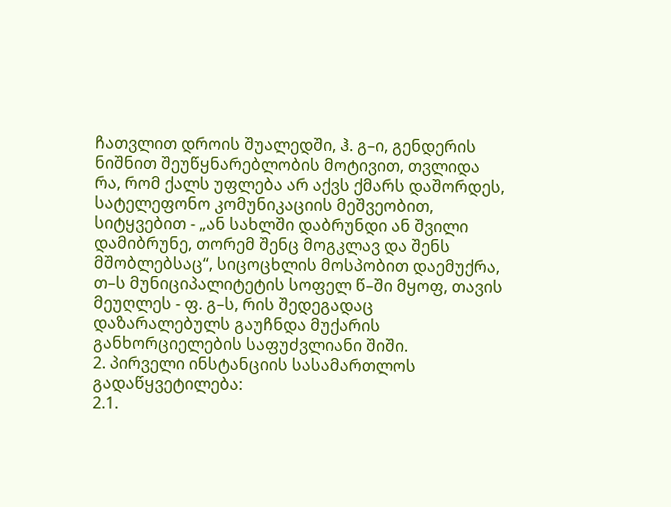ჩათვლით დროის შუალედში, ჰ. გ–ი, გენდერის ნიშნით შეუწყნარებლობის მოტივით, თვლიდა რა, რომ ქალს უფლება არ აქვს ქმარს დაშორდეს, სატელეფონო კომუნიკაციის მეშვეობით, სიტყვებით - „ან სახლში დაბრუნდი ან შვილი დამიბრუნე, თორემ შენც მოგკლავ და შენს მშობლებსაც“, სიცოცხლის მოსპობით დაემუქრა, თ–ს მუნიციპალიტეტის სოფელ წ–ში მყოფ, თავის მეუღლეს - ფ. გ–ს, რის შედეგადაც დაზარალებულს გაუჩნდა მუქარის განხორციელების საფუძვლიანი შიში.
2. პირველი ინსტანციის სასამართლოს გადაწყვეტილება:
2.1.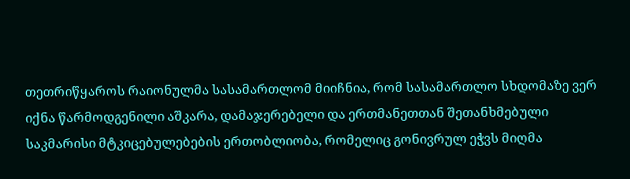თეთრიწყაროს რაიონულმა სასამართლომ მიიჩნია, რომ სასამართლო სხდომაზე ვერ იქნა წარმოდგენილი აშკარა, დამაჯერებელი და ერთმანეთთან შეთანხმებული საკმარისი მტკიცებულებების ერთობლიობა, რომელიც გონივრულ ეჭვს მიღმა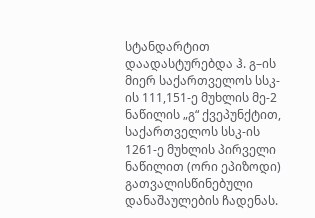სტანდარტით დაადასტურებდა ჰ. გ–ის მიერ საქართველოს სსკ-ის 111,151-ე მუხლის მე-2 ნაწილის „გ“ ქვეპუნქტით, საქართველოს სსკ-ის 1261-ე მუხლის პირველი ნაწილით (ორი ეპიზოდი) გათვალისწინებული დანაშაულების ჩადენას.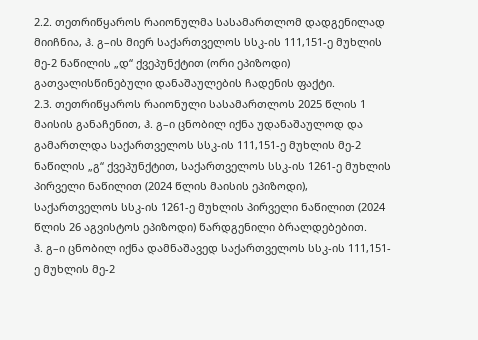2.2. თეთრიწყაროს რაიონულმა სასამართლომ დადგენილად მიიჩნია, ჰ. გ–ის მიერ საქართველოს სსკ-ის 111,151-ე მუხლის მე-2 ნაწილის „დ“ ქვეპუნქტით (ორი ეპიზოდი) გათვალისწინებული დანაშაულების ჩადენის ფაქტი.
2.3. თეთრიწყაროს რაიონული სასამართლოს 2025 წლის 1 მაისის განაჩენით, ჰ. გ–ი ცნობილ იქნა უდანაშაულოდ და გამართლდა საქართველოს სსკ-ის 111,151-ე მუხლის მე-2 ნაწილის „გ“ ქვეპუნქტით, საქართველოს სსკ-ის 1261-ე მუხლის პირველი ნაწილით (2024 წლის მაისის ეპიზოდი), საქართველოს სსკ-ის 1261-ე მუხლის პირველი ნაწილით (2024 წლის 26 აგვისტოს ეპიზოდი) წარდგენილი ბრალდებებით.
ჰ. გ–ი ცნობილ იქნა დამნაშავედ საქართველოს სსკ-ის 111,151-ე მუხლის მე-2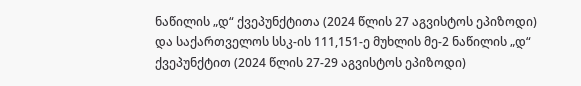ნაწილის „დ“ ქვეპუნქტითა (2024 წლის 27 აგვისტოს ეპიზოდი) და საქართველოს სსკ-ის 111,151-ე მუხლის მე-2 ნაწილის „დ“ ქვეპუნქტით (2024 წლის 27-29 აგვისტოს ეპიზოდი)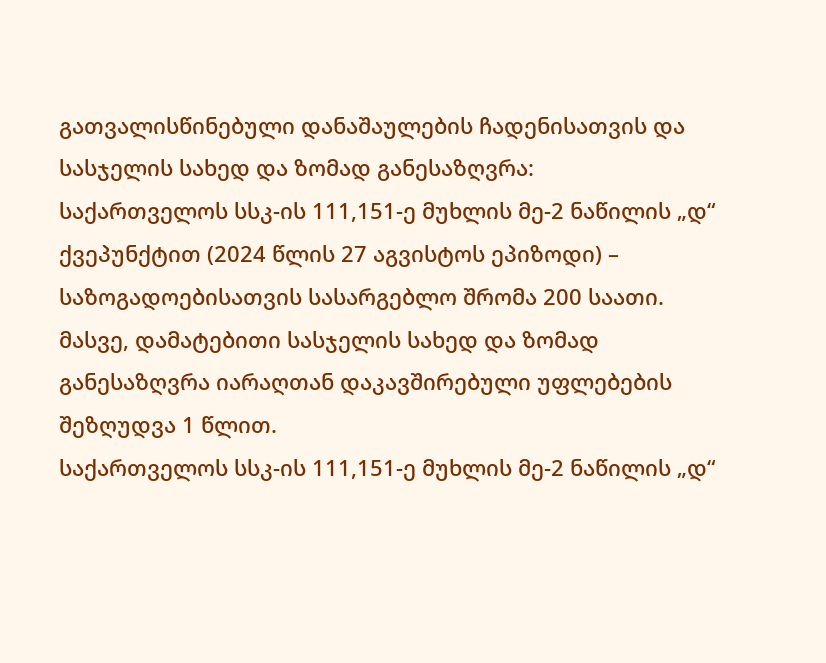გათვალისწინებული დანაშაულების ჩადენისათვის და სასჯელის სახედ და ზომად განესაზღვრა:
საქართველოს სსკ-ის 111,151-ე მუხლის მე-2 ნაწილის „დ“ ქვეპუნქტით (2024 წლის 27 აგვისტოს ეპიზოდი) – საზოგადოებისათვის სასარგებლო შრომა 200 საათი.
მასვე, დამატებითი სასჯელის სახედ და ზომად განესაზღვრა იარაღთან დაკავშირებული უფლებების შეზღუდვა 1 წლით.
საქართველოს სსკ-ის 111,151-ე მუხლის მე-2 ნაწილის „დ“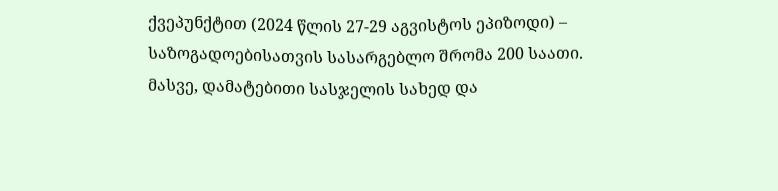ქვეპუნქტით (2024 წლის 27-29 აგვისტოს ეპიზოდი) – საზოგადოებისათვის სასარგებლო შრომა 200 საათი.
მასვე, დამატებითი სასჯელის სახედ და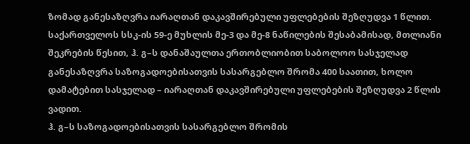ზომად განესაზღვრა იარაღთან დაკავშირებული უფლებების შეზღუდვა 1 წლით.
საქართველოს სსკ-ის 59-ე მუხლის მე-3 და მე-8 ნაწილების შესაბამისად, მთლიანი შეკრების წესით, ჰ. გ–ს დანაშაულთა ერთობლიობით საბოლოო სასჯელად განესაზღვრა საზოგადოებისათვის სასარგებლო შრომა 400 საათით, ხოლო დამატებით სასჯელად – იარაღთან დაკავშირებული უფლებების შეზღუდვა 2 წლის ვადით.
ჰ. გ–ს საზოგადოებისათვის სასარგებლო შრომის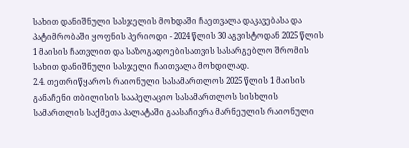სახით დანიშნული სასჯელის მოხდაში ჩაეთვალა დაკავებასა და პატიმრობაში ყოფნის პერიოდი - 2024 წლის 30 აგვისტოდან 2025 წლის 1 მაისის ჩათვლით და საზოგადოებისათვის სასარგებლო შრომის სახით დანიშნული სასჯელი ჩაითვალა მოხდილად.
2.4. თეთრიწყაროს რაიონული სასამართლოს 2025 წლის 1 მაისის განაჩენი თბილისის სააპელაციო სასამართლოს სისხლის სამართლის საქმეთა პალატაში გაასაჩივრა მარნეულის რაიონული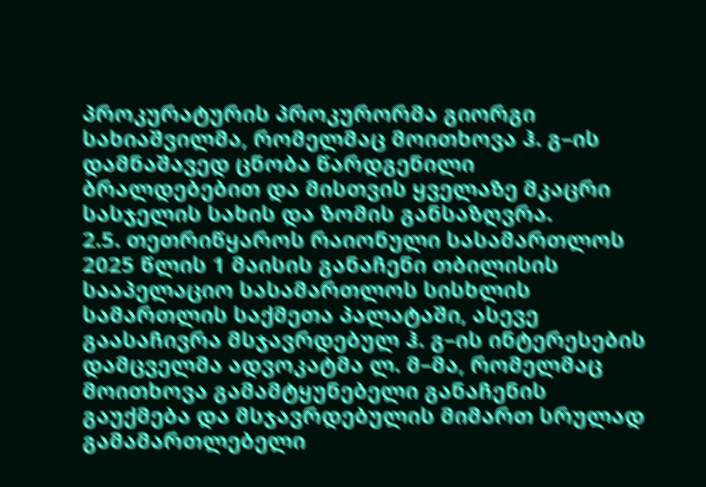პროკურატურის პროკურორმა გიორგი სახიაშვილმა, რომელმაც მოითხოვა ჰ. გ–ის დამნაშავედ ცნობა წარდგენილი ბრალდებებით და მისთვის ყველაზე მკაცრი სასჯელის სახის და ზომის განსაზღვრა.
2.5. თეთრიწყაროს რაიონული სასამართლოს 2025 წლის 1 მაისის განაჩენი თბილისის სააპელაციო სასამართლოს სისხლის სამართლის საქმეთა პალატაში, ასევე გაასაჩივრა მსჯავრდებულ ჰ. გ–ის ინტერესების დამცველმა ადვოკატმა ლ. მ–მა, რომელმაც მოითხოვა გამამტყუნებელი განაჩენის გაუქმება და მსჯავრდებულის მიმართ სრულად გამამართლებელი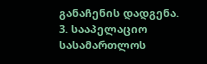განაჩენის დადგენა.
3. სააპელაციო სასამართლოს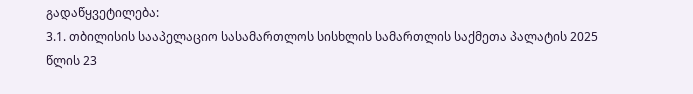გადაწყვეტილება:
3.1. თბილისის სააპელაციო სასამართლოს სისხლის სამართლის საქმეთა პალატის 2025 წლის 23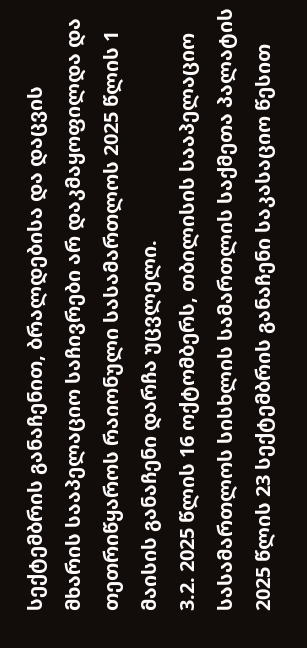სექტემბრის განაჩენით, ბრალდებისა და დაცვის მხარის სააპელაციო საჩივრები არ დაკმაყოფილდა და თეთრიწყაროს რაიონული სასამართლოს 2025 წლის 1 მაისის განაჩენი დარჩა უცვლელი.
3.2. 2025 წლის 16 ოქტომბერს, თბილისის სააპელაციო სასამართლოს სისხლის სამართლის საქმეთა პალატის 2025 წლის 23 სექტემბრის განაჩენი საკასაციო წესით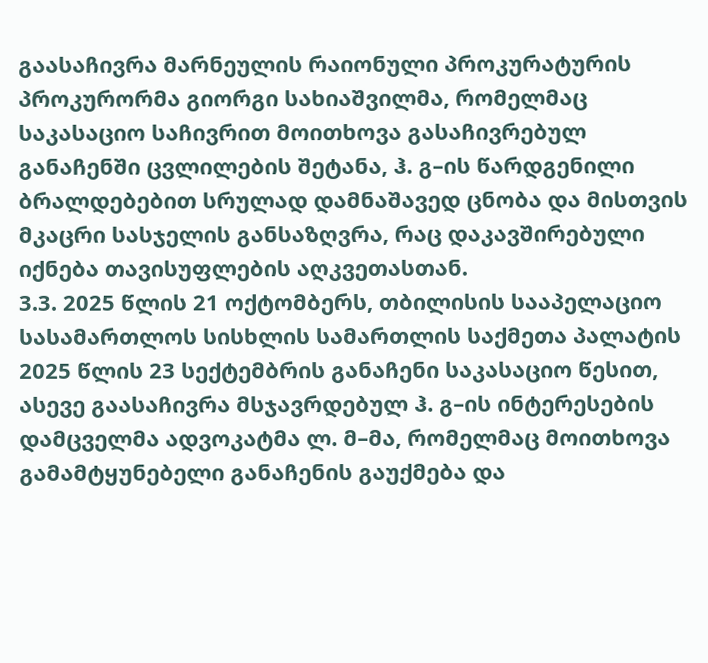გაასაჩივრა მარნეულის რაიონული პროკურატურის პროკურორმა გიორგი სახიაშვილმა, რომელმაც საკასაციო საჩივრით მოითხოვა გასაჩივრებულ განაჩენში ცვლილების შეტანა, ჰ. გ–ის წარდგენილი ბრალდებებით სრულად დამნაშავედ ცნობა და მისთვის მკაცრი სასჯელის განსაზღვრა, რაც დაკავშირებული იქნება თავისუფლების აღკვეთასთან.
3.3. 2025 წლის 21 ოქტომბერს, თბილისის სააპელაციო სასამართლოს სისხლის სამართლის საქმეთა პალატის 2025 წლის 23 სექტემბრის განაჩენი საკასაციო წესით, ასევე გაასაჩივრა მსჯავრდებულ ჰ. გ–ის ინტერესების დამცველმა ადვოკატმა ლ. მ–მა, რომელმაც მოითხოვა გამამტყუნებელი განაჩენის გაუქმება და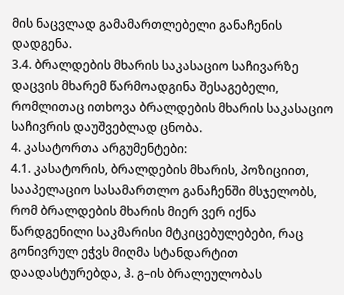მის ნაცვლად გამამართლებელი განაჩენის დადგენა.
3.4. ბრალდების მხარის საკასაციო საჩივარზე დაცვის მხარემ წარმოადგინა შესაგებელი, რომლითაც ითხოვა ბრალდების მხარის საკასაციო საჩივრის დაუშვებლად ცნობა.
4. კასატორთა არგუმენტები:
4.1. კასატორის, ბრალდების მხარის, პოზიციით, სააპელაციო სასამართლო განაჩენში მსჯელობს, რომ ბრალდების მხარის მიერ ვერ იქნა წარდგენილი საკმარისი მტკიცებულებები, რაც გონივრულ ეჭვს მიღმა სტანდარტით დაადასტურებდა, ჰ. გ–ის ბრალეულობას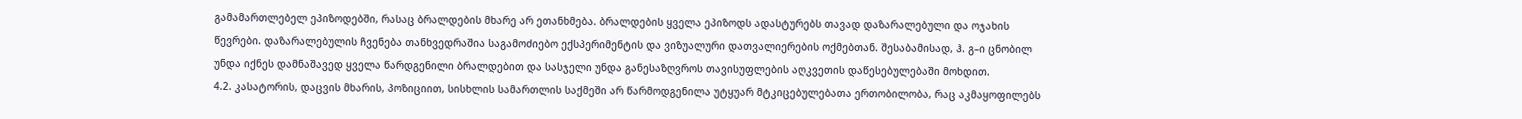გამამართლებელ ეპიზოდებში, რასაც ბრალდების მხარე არ ეთანხმება. ბრალდების ყველა ეპიზოდს ადასტურებს თავად დაზარალებული და ოჯახის წევრები. დაზარალებულის ჩვენება თანხვედრაშია საგამოძიებო ექსპერიმენტის და ვიზუალური დათვალიერების ოქმებთან. შესაბამისად, ჰ. გ–ი ცნობილ უნდა იქნეს დამნაშავედ ყველა წარდგენილი ბრალდებით და სასჯელი უნდა განესაზღვროს თავისუფლების აღკვეთის დაწესებულებაში მოხდით.
4.2. კასატორის, დაცვის მხარის, პოზიციით, სისხლის სამართლის საქმეში არ წარმოდგენილა უტყუარ მტკიცებულებათა ერთობილობა, რაც აკმაყოფილებს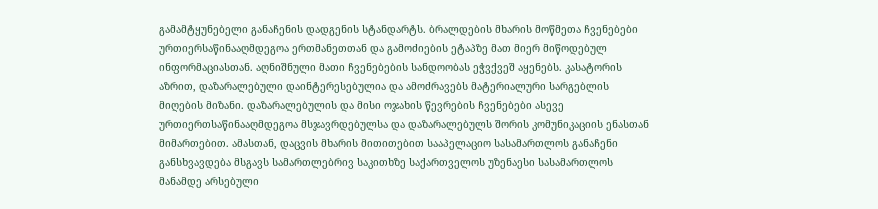გამამტყუნებელი განაჩენის დადგენის სტანდარტს. ბრალდების მხარის მოწმეთა ჩვენებები ურთიერსაწინააღმდეგოა ერთმანეთთან და გამოძიების ეტაპზე მათ მიერ მიწოდებულ ინფორმაციასთან. აღნიშნული მათი ჩვენებების სანდოობას ეჭვქვეშ აყენებს. კასატორის აზრით, დაზარალებული დაინტერესებულია და ამოძრავებს მატერიალური სარგებლის მიღების მიზანი. დაზარალებულის და მისი ოჯახის წევრების ჩვენებები ასევე ურთიერთსაწინააღმდეგოა მსჯავრდებულსა და დაზარალებულს შორის კომუნიკაციის ენასთან მიმართებით. ამასთან, დაცვის მხარის მითითებით სააპელაციო სასამართლოს განაჩენი განსხვავდება მსგავს სამართლებრივ საკითხზე საქართველოს უზენაესი სასამართლოს მანამდე არსებული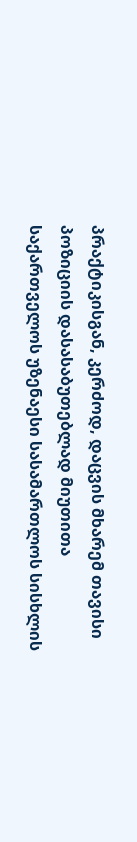პრაქტიკისგან, კერძოდ, დაცვის მხარემ თავისი პოზიციის დასასაბუთებლად მიუთითა საქართველოს უზენაესი სასამართლოს სისხლის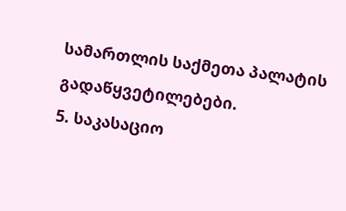სამართლის საქმეთა პალატის გადაწყვეტილებები.
5. საკასაციო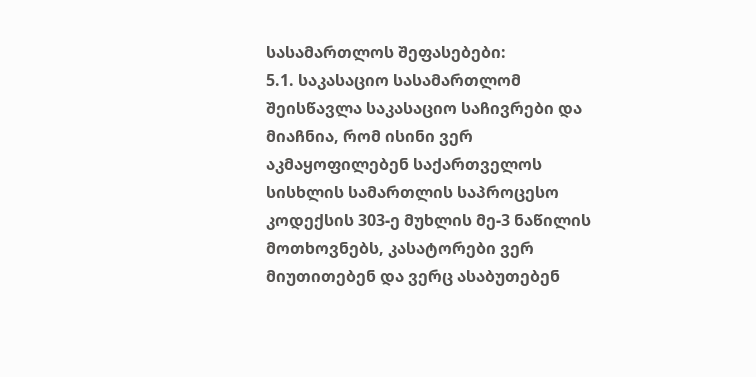სასამართლოს შეფასებები:
5.1. საკასაციო სასამართლომ შეისწავლა საკასაციო საჩივრები და მიაჩნია, რომ ისინი ვერ აკმაყოფილებენ საქართველოს სისხლის სამართლის საპროცესო კოდექსის 303-ე მუხლის მე-3 ნაწილის მოთხოვნებს, კასატორები ვერ მიუთითებენ და ვერც ასაბუთებენ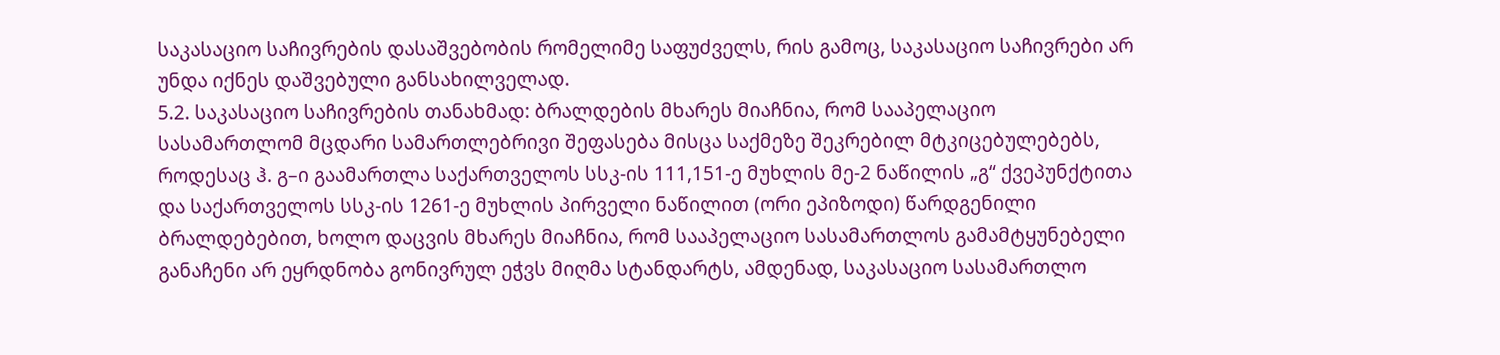საკასაციო საჩივრების დასაშვებობის რომელიმე საფუძველს, რის გამოც, საკასაციო საჩივრები არ უნდა იქნეს დაშვებული განსახილველად.
5.2. საკასაციო საჩივრების თანახმად: ბრალდების მხარეს მიაჩნია, რომ სააპელაციო სასამართლომ მცდარი სამართლებრივი შეფასება მისცა საქმეზე შეკრებილ მტკიცებულებებს, როდესაც ჰ. გ–ი გაამართლა საქართველოს სსკ-ის 111,151-ე მუხლის მე-2 ნაწილის „გ“ ქვეპუნქტითა და საქართველოს სსკ-ის 1261-ე მუხლის პირველი ნაწილით (ორი ეპიზოდი) წარდგენილი ბრალდებებით, ხოლო დაცვის მხარეს მიაჩნია, რომ სააპელაციო სასამართლოს გამამტყუნებელი განაჩენი არ ეყრდნობა გონივრულ ეჭვს მიღმა სტანდარტს, ამდენად, საკასაციო სასამართლო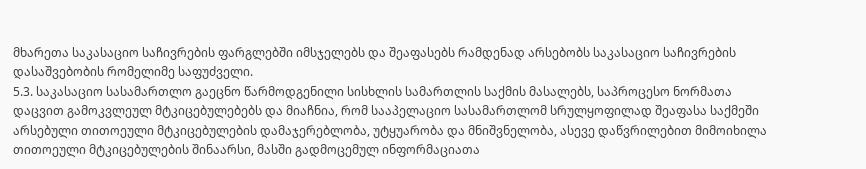მხარეთა საკასაციო საჩივრების ფარგლებში იმსჯელებს და შეაფასებს რამდენად არსებობს საკასაციო საჩივრების დასაშვებობის რომელიმე საფუძველი.
5.3. საკასაციო სასამართლო გაეცნო წარმოდგენილი სისხლის სამართლის საქმის მასალებს, საპროცესო ნორმათა დაცვით გამოკვლეულ მტკიცებულებებს და მიაჩნია, რომ სააპელაციო სასამართლომ სრულყოფილად შეაფასა საქმეში არსებული თითოეული მტკიცებულების დამაჯერებლობა, უტყუარობა და მნიშვნელობა, ასევე დაწვრილებით მიმოიხილა თითოეული მტკიცებულების შინაარსი, მასში გადმოცემულ ინფორმაციათა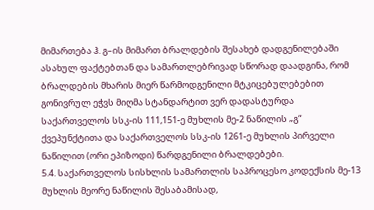მიმართება ჰ. გ–ის მიმართ ბრალდების შესახებ დადგენილებაში ასახულ ფაქტებთან და სამართლებრივად სწორად დაადგინა, რომ ბრალდების მხარის მიერ წარმოდგენილი მტკიცებულებებით გონივრულ ეჭვს მიღმა სტანდარტით ვერ დადასტურდა საქართველოს სსკ-ის 111,151-ე მუხლის მე-2 ნაწილის „გ“ ქვეპუნქტითა და საქართველოს სსკ-ის 1261-ე მუხლის პირველი ნაწილით (ორი ეპიზოდი) წარდგენილი ბრალდებები.
5.4. საქართველოს სისხლის სამართლის საპროცესო კოდექსის მე-13 მუხლის მეორე ნაწილის შესაბამისად,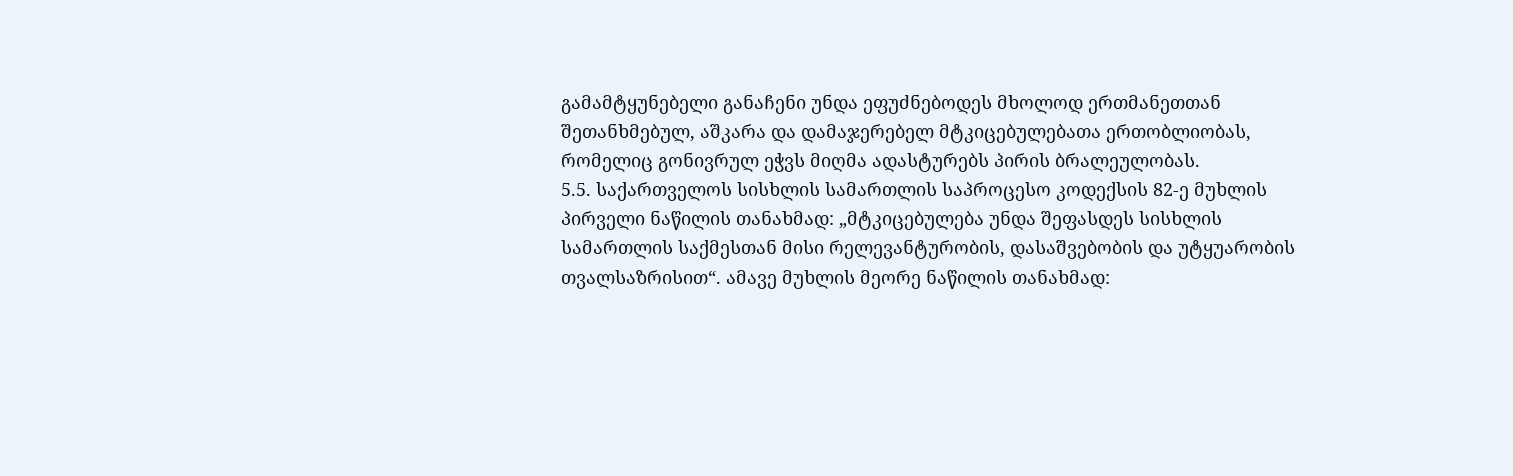გამამტყუნებელი განაჩენი უნდა ეფუძნებოდეს მხოლოდ ერთმანეთთან შეთანხმებულ, აშკარა და დამაჯერებელ მტკიცებულებათა ერთობლიობას, რომელიც გონივრულ ეჭვს მიღმა ადასტურებს პირის ბრალეულობას.
5.5. საქართველოს სისხლის სამართლის საპროცესო კოდექსის 82-ე მუხლის პირველი ნაწილის თანახმად: „მტკიცებულება უნდა შეფასდეს სისხლის სამართლის საქმესთან მისი რელევანტურობის, დასაშვებობის და უტყუარობის თვალსაზრისით“. ამავე მუხლის მეორე ნაწილის თანახმად: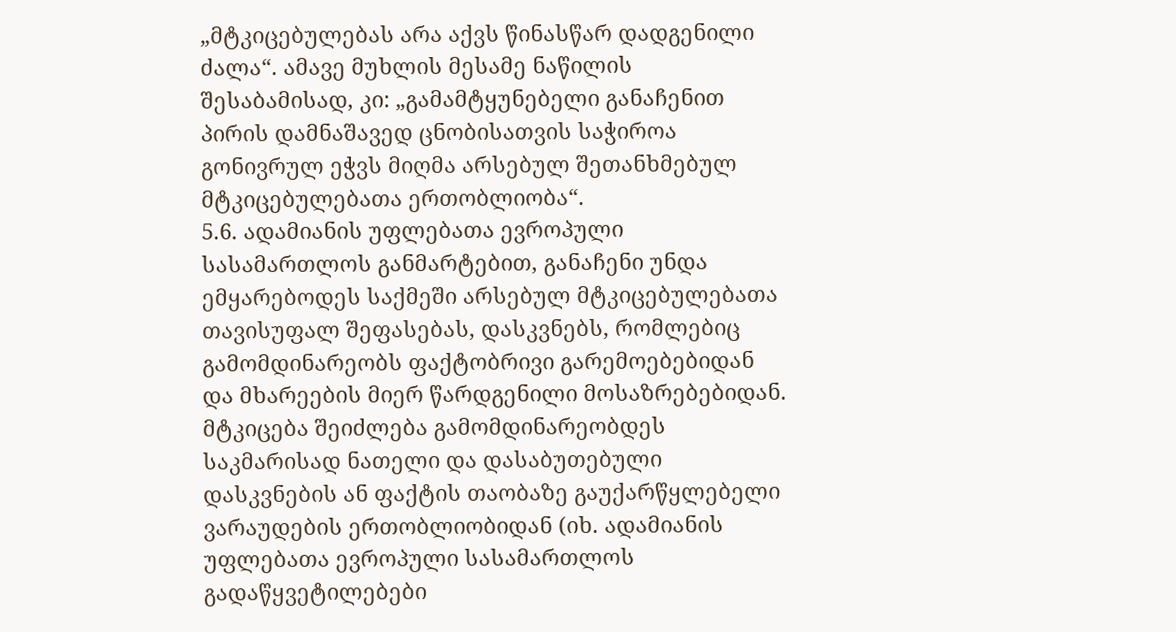„მტკიცებულებას არა აქვს წინასწარ დადგენილი ძალა“. ამავე მუხლის მესამე ნაწილის შესაბამისად, კი: „გამამტყუნებელი განაჩენით პირის დამნაშავედ ცნობისათვის საჭიროა გონივრულ ეჭვს მიღმა არსებულ შეთანხმებულ მტკიცებულებათა ერთობლიობა“.
5.6. ადამიანის უფლებათა ევროპული სასამართლოს განმარტებით, განაჩენი უნდა ემყარებოდეს საქმეში არსებულ მტკიცებულებათა თავისუფალ შეფასებას, დასკვნებს, რომლებიც გამომდინარეობს ფაქტობრივი გარემოებებიდან და მხარეების მიერ წარდგენილი მოსაზრებებიდან. მტკიცება შეიძლება გამომდინარეობდეს საკმარისად ნათელი და დასაბუთებული დასკვნების ან ფაქტის თაობაზე გაუქარწყლებელი ვარაუდების ერთობლიობიდან (იხ. ადამიანის უფლებათა ევროპული სასამართლოს გადაწყვეტილებები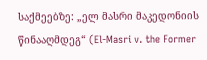საქმეებზე: „ელ მასრი მაკედონიის წინააღმდეგ“ (El-Masri v. the Former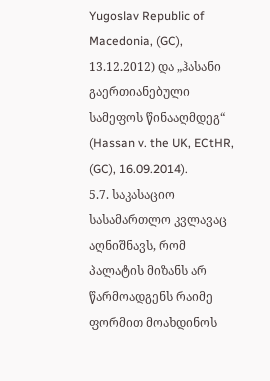Yugoslav Republic of Macedonia, (GC), 13.12.2012) და „ჰასანი გაერთიანებული სამეფოს წინააღმდეგ“ (Hassan v. the UK, ECtHR, (GC), 16.09.2014).
5.7. საკასაციო სასამართლო კვლავაც აღნიშნავს, რომ პალატის მიზანს არ წარმოადგენს რაიმე ფორმით მოახდინოს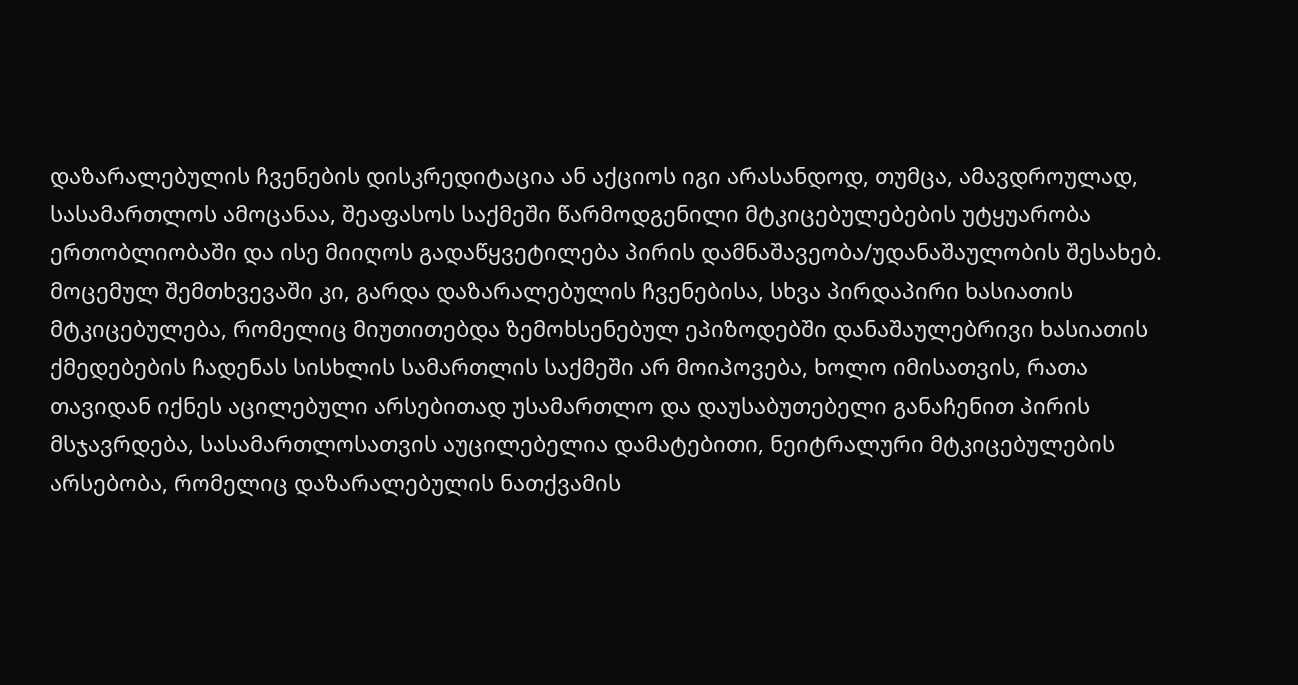დაზარალებულის ჩვენების დისკრედიტაცია ან აქციოს იგი არასანდოდ, თუმცა, ამავდროულად, სასამართლოს ამოცანაა, შეაფასოს საქმეში წარმოდგენილი მტკიცებულებების უტყუარობა ერთობლიობაში და ისე მიიღოს გადაწყვეტილება პირის დამნაშავეობა/უდანაშაულობის შესახებ. მოცემულ შემთხვევაში კი, გარდა დაზარალებულის ჩვენებისა, სხვა პირდაპირი ხასიათის მტკიცებულება, რომელიც მიუთითებდა ზემოხსენებულ ეპიზოდებში დანაშაულებრივი ხასიათის ქმედებების ჩადენას სისხლის სამართლის საქმეში არ მოიპოვება, ხოლო იმისათვის, რათა თავიდან იქნეს აცილებული არსებითად უსამართლო და დაუსაბუთებელი განაჩენით პირის მსჯავრდება, სასამართლოსათვის აუცილებელია დამატებითი, ნეიტრალური მტკიცებულების არსებობა, რომელიც დაზარალებულის ნათქვამის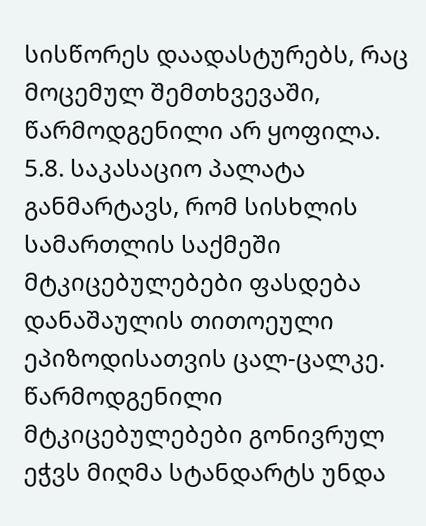სისწორეს დაადასტურებს, რაც მოცემულ შემთხვევაში, წარმოდგენილი არ ყოფილა.
5.8. საკასაციო პალატა განმარტავს, რომ სისხლის სამართლის საქმეში მტკიცებულებები ფასდება დანაშაულის თითოეული ეპიზოდისათვის ცალ-ცალკე. წარმოდგენილი მტკიცებულებები გონივრულ ეჭვს მიღმა სტანდარტს უნდა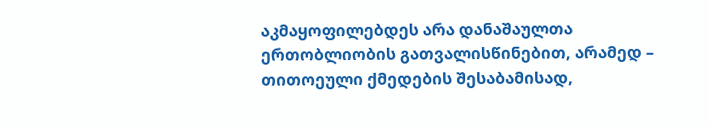აკმაყოფილებდეს არა დანაშაულთა ერთობლიობის გათვალისწინებით, არამედ – თითოეული ქმედების შესაბამისად,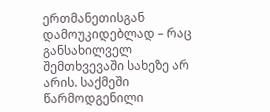ერთმანეთისგან დამოუკიდებლად – რაც განსახილველ შემთხვევაში სახეზე არ არის. საქმეში წარმოდგენილი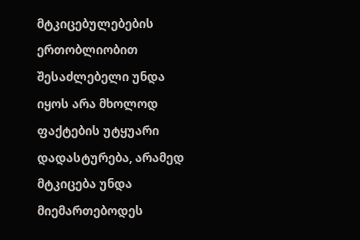მტკიცებულებების ერთობლიობით შესაძლებელი უნდა იყოს არა მხოლოდ ფაქტების უტყუარი დადასტურება, არამედ მტკიცება უნდა მიემართებოდეს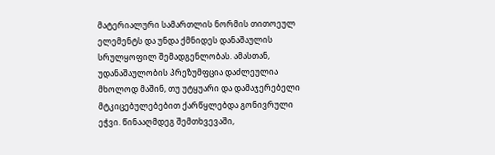მატერიალური სამართლის ნორმის თითოეულ ელემენტს და უნდა ქმნიდეს დანაშაულის სრულყოფილ შემადგენლობას. ამასთან, უდანაშაულობის პრეზუმფცია დაძლეულია მხოლოდ მაშინ, თუ უტყუარი და დამაჯერებელი მტკიცებულებებით ქარწყლებდა გონივრული ეჭვი. წინააღმდეგ შემთხვევაში,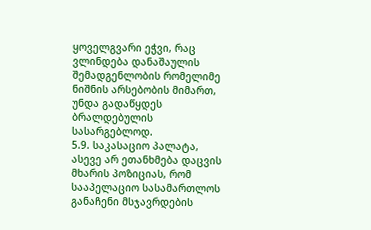ყოველგვარი ეჭვი, რაც ვლინდება დანაშაულის შემადგენლობის რომელიმე ნიშნის არსებობის მიმართ, უნდა გადაწყდეს ბრალდებულის სასარგებლოდ.
5.9. საკასაციო პალატა, ასევე არ ეთანხმება დაცვის მხარის პოზიციას, რომ სააპელაციო სასამართლოს განაჩენი მსჯავრდების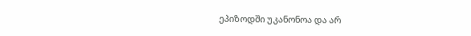ეპიზოდში უკანონოა და არ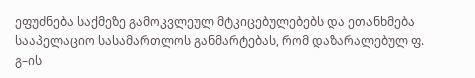ეფუძნება საქმეზე გამოკვლეულ მტკიცებულებებს და ეთანხმება სააპელაციო სასამართლოს განმარტებას, რომ დაზარალებულ ფ. გ–ის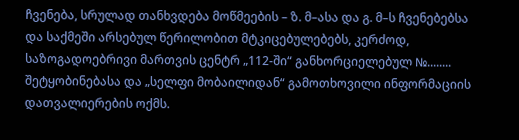ჩვენება, სრულად თანხვდება მოწმეების – ზ. მ–ასა და გ. მ–ს ჩვენებებსა და საქმეში არსებულ წერილობით მტკიცებულებებს, კერძოდ, საზოგადოებრივი მართვის ცენტრ „112-ში“ განხორციელებულ №........ შეტყობინებასა და „სელფი მობაილიდან“ გამოთხოვილი ინფორმაციის დათვალიერების ოქმს.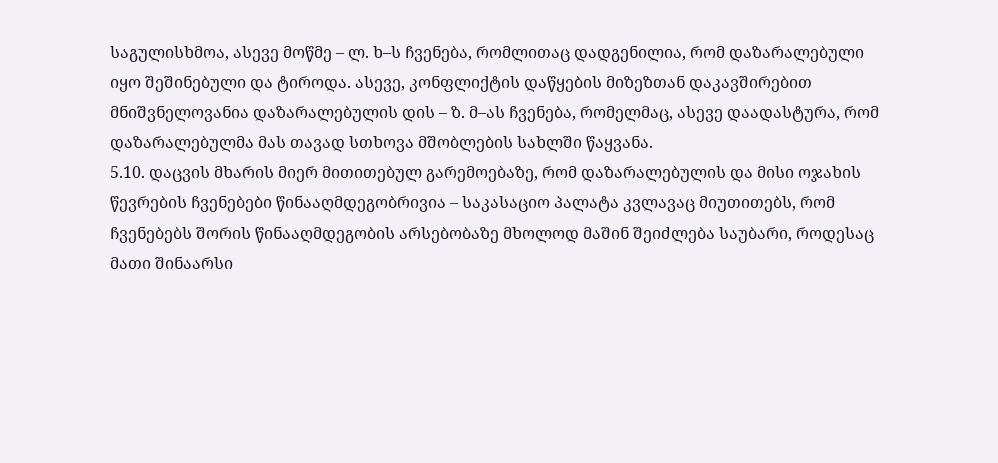საგულისხმოა, ასევე მოწმე – ლ. ხ–ს ჩვენება, რომლითაც დადგენილია, რომ დაზარალებული იყო შეშინებული და ტიროდა. ასევე, კონფლიქტის დაწყების მიზეზთან დაკავშირებით მნიშვნელოვანია დაზარალებულის დის – ზ. მ–ას ჩვენება, რომელმაც, ასევე დაადასტურა, რომ დაზარალებულმა მას თავად სთხოვა მშობლების სახლში წაყვანა.
5.10. დაცვის მხარის მიერ მითითებულ გარემოებაზე, რომ დაზარალებულის და მისი ოჯახის წევრების ჩვენებები წინააღმდეგობრივია – საკასაციო პალატა კვლავაც მიუთითებს, რომ ჩვენებებს შორის წინააღმდეგობის არსებობაზე მხოლოდ მაშინ შეიძლება საუბარი, როდესაც მათი შინაარსი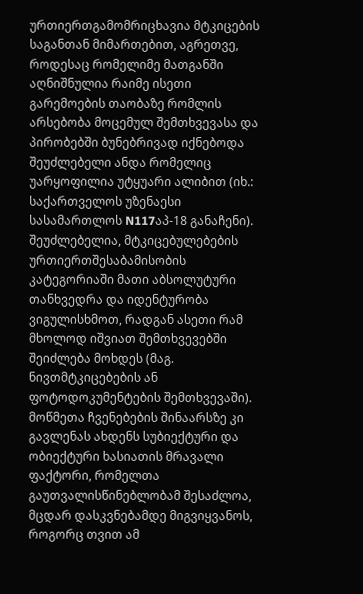ურთიერთგამომრიცხავია მტკიცების საგანთან მიმართებით, აგრეთვე, როდესაც რომელიმე მათგანში აღნიშნულია რაიმე ისეთი გარემოების თაობაზე რომლის არსებობა მოცემულ შემთხვევასა და პირობებში ბუნებრივად იქნებოდა შეუძლებელი ანდა რომელიც უარყოფილია უტყუარი ალიბით (იხ.: საქართველოს უზენაესი სასამართლოს N117აპ-18 განაჩენი). შეუძლებელია, მტკიცებულებების ურთიერთშესაბამისობის კატეგორიაში მათი აბსოლუტური თანხვედრა და იდენტურობა ვიგულისხმოთ, რადგან ასეთი რამ მხოლოდ იშვიათ შემთხვევებში შეიძლება მოხდეს (მაგ. ნივთმტკიცებების ან ფოტოდოკუმენტების შემთხვევაში). მოწმეთა ჩვენებების შინაარსზე კი გავლენას ახდენს სუბიექტური და ობიექტური ხასიათის მრავალი ფაქტორი, რომელთა გაუთვალისწინებლობამ შესაძლოა, მცდარ დასკვნებამდე მიგვიყვანოს, როგორც თვით ამ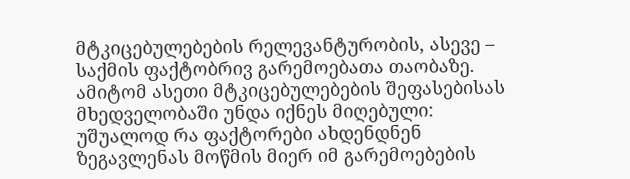მტკიცებულებების რელევანტურობის, ასევე – საქმის ფაქტობრივ გარემოებათა თაობაზე. ამიტომ ასეთი მტკიცებულებების შეფასებისას მხედველობაში უნდა იქნეს მიღებული: უშუალოდ რა ფაქტორები ახდენდნენ ზეგავლენას მოწმის მიერ იმ გარემოებების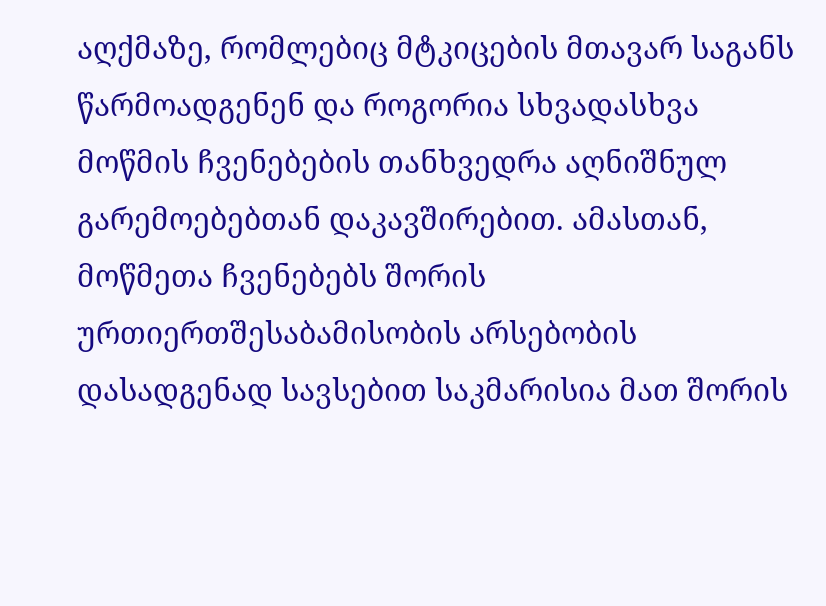აღქმაზე, რომლებიც მტკიცების მთავარ საგანს წარმოადგენენ და როგორია სხვადასხვა მოწმის ჩვენებების თანხვედრა აღნიშნულ გარემოებებთან დაკავშირებით. ამასთან, მოწმეთა ჩვენებებს შორის ურთიერთშესაბამისობის არსებობის დასადგენად სავსებით საკმარისია მათ შორის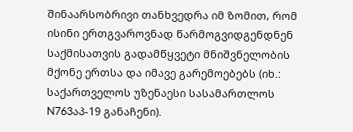შინაარსობრივი თანხვედრა იმ ზომით, რომ ისინი ერთგვაროვნად წარმოგვიდგენდნენ საქმისათვის გადამწყვეტი მნიშვნელობის მქონე ერთსა და იმავე გარემოებებს (იხ.: საქართველოს უზენაესი სასამართლოს N763აპ-19 განაჩენი).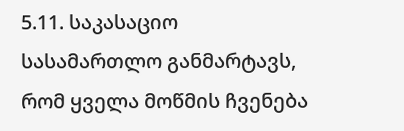5.11. საკასაციო სასამართლო განმარტავს, რომ ყველა მოწმის ჩვენება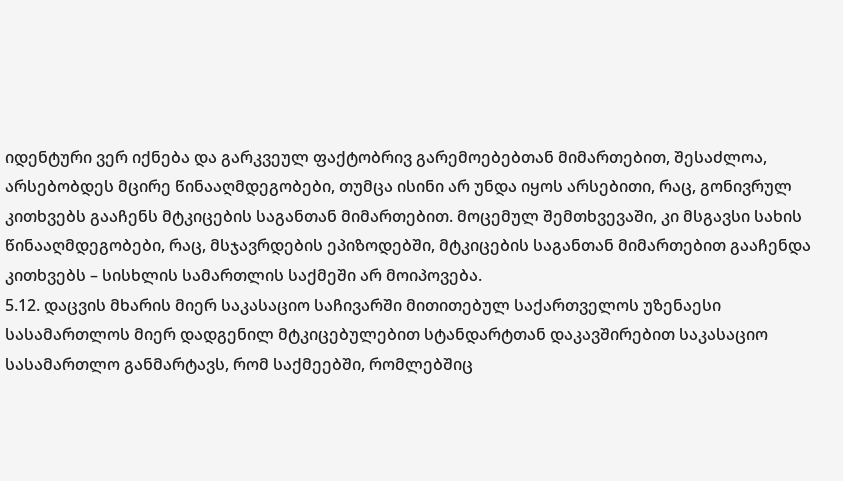იდენტური ვერ იქნება და გარკვეულ ფაქტობრივ გარემოებებთან მიმართებით, შესაძლოა, არსებობდეს მცირე წინააღმდეგობები, თუმცა ისინი არ უნდა იყოს არსებითი, რაც, გონივრულ კითხვებს გააჩენს მტკიცების საგანთან მიმართებით. მოცემულ შემთხვევაში, კი მსგავსი სახის წინააღმდეგობები, რაც, მსჯავრდების ეპიზოდებში, მტკიცების საგანთან მიმართებით გააჩენდა კითხვებს – სისხლის სამართლის საქმეში არ მოიპოვება.
5.12. დაცვის მხარის მიერ საკასაციო საჩივარში მითითებულ საქართველოს უზენაესი სასამართლოს მიერ დადგენილ მტკიცებულებით სტანდარტთან დაკავშირებით საკასაციო სასამართლო განმარტავს, რომ საქმეებში, რომლებშიც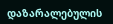დაზარალებულის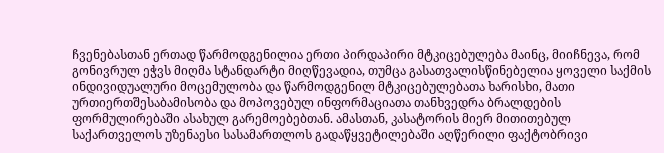ჩვენებასთან ერთად წარმოდგენილია ერთი პირდაპირი მტკიცებულება მაინც, მიიჩნევა, რომ გონივრულ ეჭვს მიღმა სტანდარტი მიღწევადია, თუმცა გასათვალისწინებელია ყოველი საქმის ინდივიდუალური მოცემულობა და წარმოდგენილ მტკიცებულებათა ხარისხი, მათი ურთიერთშესაბამისობა და მოპოვებულ ინფორმაციათა თანხვედრა ბრალდების ფორმულირებაში ასახულ გარემოებებთან. ამასთან, კასატორის მიერ მითითებულ საქართველოს უზენაესი სასამართლოს გადაწყვეტილებაში აღწერილი ფაქტობრივი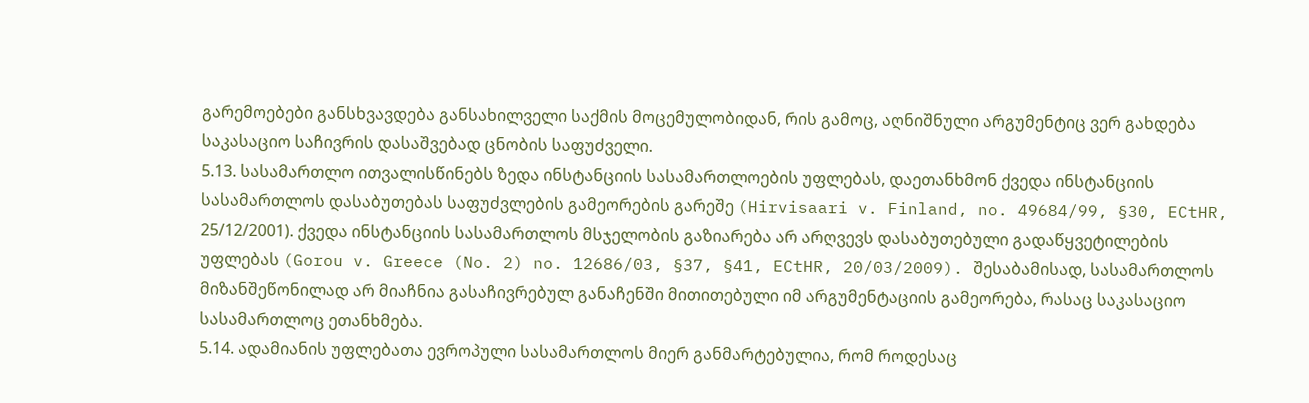გარემოებები განსხვავდება განსახილველი საქმის მოცემულობიდან, რის გამოც, აღნიშნული არგუმენტიც ვერ გახდება საკასაციო საჩივრის დასაშვებად ცნობის საფუძველი.
5.13. სასამართლო ითვალისწინებს ზედა ინსტანციის სასამართლოების უფლებას, დაეთანხმონ ქვედა ინსტანციის სასამართლოს დასაბუთებას საფუძვლების გამეორების გარეშე (Hirvisaari v. Finland, no. 49684/99, §30, ECtHR, 25/12/2001). ქვედა ინსტანციის სასამართლოს მსჯელობის გაზიარება არ არღვევს დასაბუთებული გადაწყვეტილების უფლებას (Gorou v. Greece (No. 2) no. 12686/03, §37, §41, ECtHR, 20/03/2009). შესაბამისად, სასამართლოს მიზანშეწონილად არ მიაჩნია გასაჩივრებულ განაჩენში მითითებული იმ არგუმენტაციის გამეორება, რასაც საკასაციო სასამართლოც ეთანხმება.
5.14. ადამიანის უფლებათა ევროპული სასამართლოს მიერ განმარტებულია, რომ როდესაც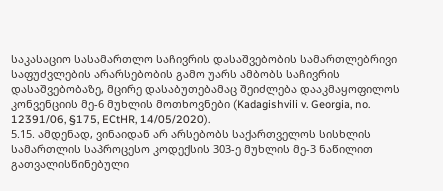საკასაციო სასამართლო საჩივრის დასაშვებობის სამართლებრივი საფუძვლების არარსებობის გამო უარს ამბობს საჩივრის დასაშვებობაზე, მცირე დასაბუთებამაც შეიძლება დააკმაყოფილოს კონვენციის მე-6 მუხლის მოთხოვნები (Kadagishvili v. Georgia, no. 12391/06, §175, ECtHR, 14/05/2020).
5.15. ამდენად, ვინაიდან არ არსებობს საქართველოს სისხლის სამართლის საპროცესო კოდექსის 303-ე მუხლის მე-3 ნაწილით გათვალისწინებული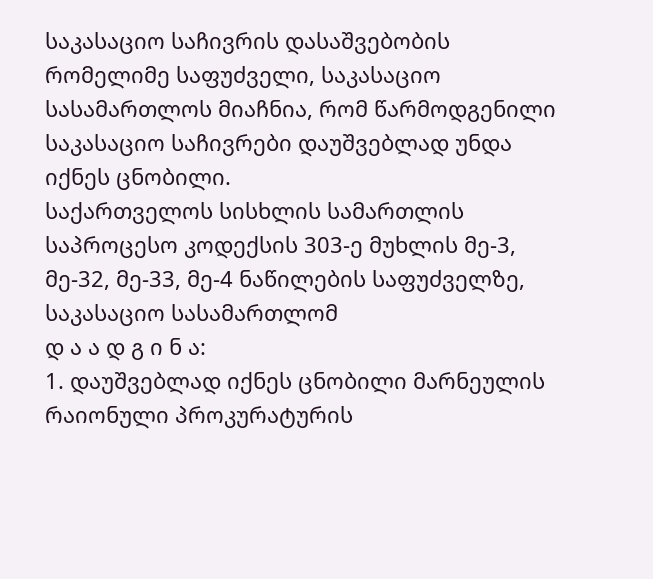საკასაციო საჩივრის დასაშვებობის რომელიმე საფუძველი, საკასაციო სასამართლოს მიაჩნია, რომ წარმოდგენილი საკასაციო საჩივრები დაუშვებლად უნდა იქნეს ცნობილი.
საქართველოს სისხლის სამართლის საპროცესო კოდექსის 303-ე მუხლის მე-3, მე-32, მე-33, მე-4 ნაწილების საფუძველზე, საკასაციო სასამართლომ
დ ა ა დ გ ი ნ ა:
1. დაუშვებლად იქნეს ცნობილი მარნეულის რაიონული პროკურატურის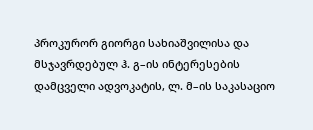პროკურორ გიორგი სახიაშვილისა და მსჯავრდებულ ჰ. გ–ის ინტერესების დამცველი ადვოკატის, ლ. მ–ის საკასაციო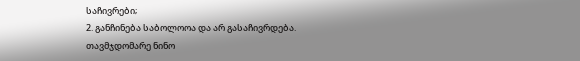საჩივრები;
2. განჩინება საბოლოოა და არ გასაჩივრდება.
თავმჯდომარე ნინო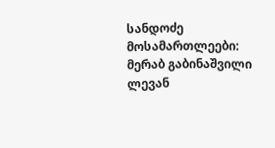სანდოძე
მოსამართლეები: მერაბ გაბინაშვილი
ლევან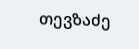თევზაძე